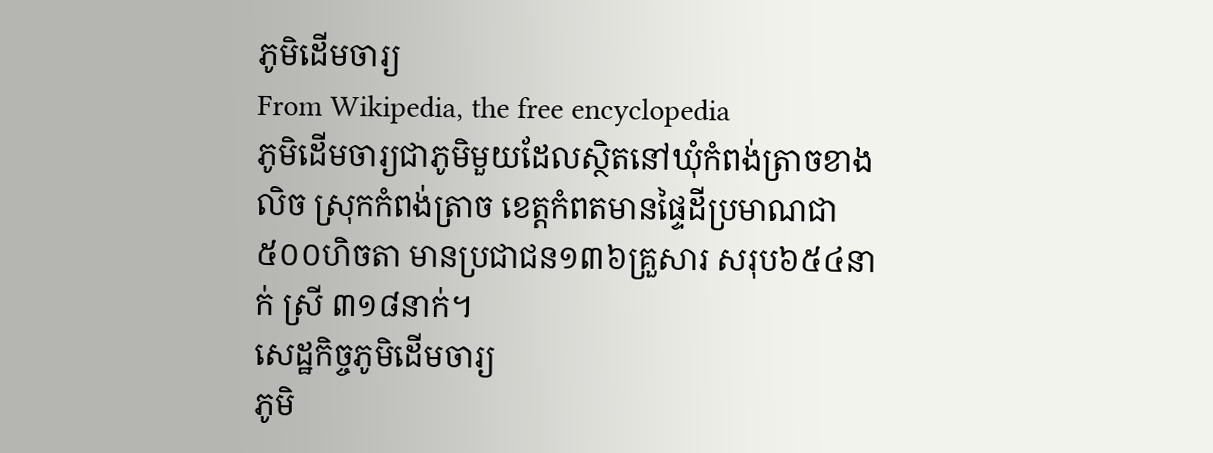ភូមិដើមចារ្យ
From Wikipedia, the free encyclopedia
ភូមិដើមចារ្យជាភូមិមួយដែលស្ថិតនៅឃុំកំពង់ត្រាចខាងលិច ស្រុកកំពង់ត្រាច ខេត្តកំពតមានផ្ទៃដីប្រមាណជា៥០០ហិចតា មានប្រជាជន១៣៦គ្រួសារ សរុប៦៥៤នាក់ ស្រី ៣១៨នាក់។
សេដ្ឋកិច្ចភូមិដើមចារ្យ
ភូមិ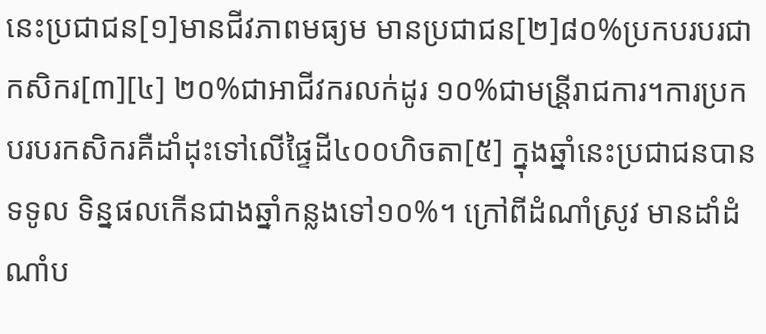នេះប្រជាជន[១]មានជីវភាពមធ្យម មានប្រជាជន[២]៨០%ប្រកបរបរជាកសិករ[៣][៤] ២០%ជាអាជីវករលក់ដូរ ១០%ជាមន្រី្តរាជការ។ការប្រកបរបរកសិករគឺដាំដុះទៅលើផ្ទៃដី៤០០ហិចតា[៥] ក្នុងឆ្នាំនេះប្រជាជនបានទទូល ទិន្នផលកើនជាងឆ្នាំកន្លងទៅ១០%។ ក្រៅពីដំណាំស្រូវ មានដាំដំណាំប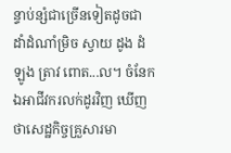ន្ទាប់ន្សំជាច្រើនទៀតដូចជា ដាំដំណាំម្រិច ស្វាយ ដូង ដំឡូង ត្រាវ ពោត...ល។ ចំនែកឯអាជីវករលក់ដូរវិញ ឃើញថាសេដ្ឋកិច្ចគ្រួសារមា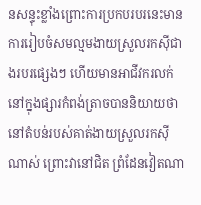នសន្ទុះខ្លាំងព្រោះការប្រកបរបរនេះមានការរៀបចំសមល្មមងាយស្រួលរកស៊ីជាងរបរផ្សេងៗ ហើយមានអាជីវករលក់នៅក្នុងផ្សារកំពង់ត្រាចបាននិយាយថា នៅតំបន់របស់គាត់ងាយស្រួលរកស៊ីណាស់ ព្រោះវានៅជិត ព្រំដែនវៀតណា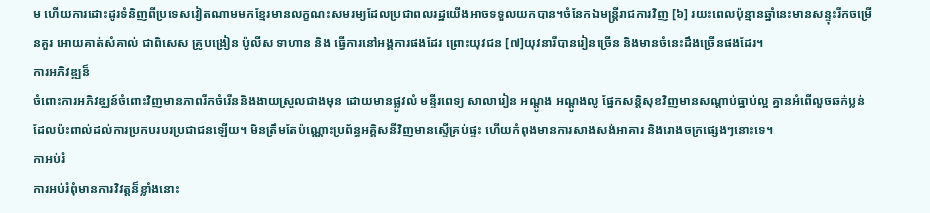ម ហើយការដោះដូរទំនិញពីប្រទេសវៀតណាមមកខ្មែរមានលក្ខណះសមរម្យដែលប្រជាពលរដ្ឋយើងអាចទទួលយកបាន។ចំនែកឯមន្រ្តីរាជការវិញ [៦] រយះពេលប៉ុន្មានឆ្នាំនេះមានសន្ទុះរីកចម្រើនគួរ អោយគាត់សំគាល់ ជាពិសេស គ្រូបង្រៀន ប៉ូលីស ទាហាន និង ធ្វើការនៅអង្គការផងដែរ ព្រោះយុវជន [៧]យុវនារីបានរៀនច្រើន និងមានចំនេះដឹងច្រើនផងដែរ។
ការអភិវឌ្ឍន៏
ចំពោះការអភិវឌ្ឈន៍ចំពោះវិញមានភាពរីកចំរើននិងងាយស្រួលជាងមុន ដោយមានផ្លូវលំ មន្ទីរពេទ្យ សាលារៀន អណ្ដូង អណ្ដូងលូ ផ្នែកសន្ដិសុខវិញមានសណ្ដាប់ធ្នាប់ល្អ គ្នានអំពើលួចឆក់ប្លន់ ដែលប៉ះពាល់ដល់ការប្រកបរបរប្រជាជនឡើយ។ មិនត្រឹមតែប៉ណ្ណោះប្រព័ន្ធអគ្គិសនីវិញមានស្ទើគ្រប់ផ្ទះ ហើយកំពុងមានការសាងសង់អាគារ និងរោងចក្រផ្សេងៗនោះទេ។
កាអប់រំ
ការអប់រំពុំមានការវិវត្តន៏ខ្លាំងនោះ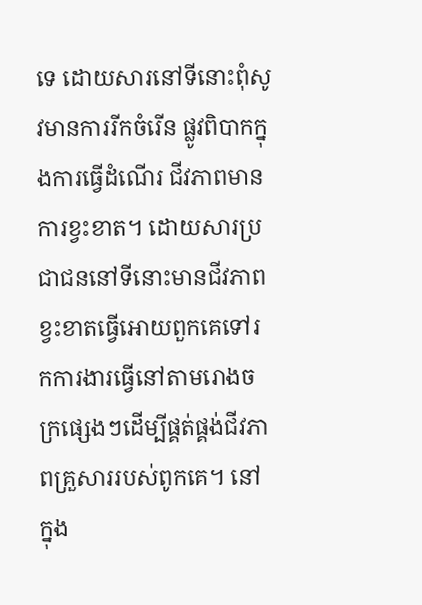ទេ ដោយសារនៅទីនោះពុំសូវមានការរីកចំរើន ផ្លូវពិបាកក្នុងការធ្វើដំណើរ ជីវភាពមានការខ្វះខាត។ ដោយសារប្រជាជននៅទីនោះមានជីវភាពខ្វះខាតធ្វើអោយពួកគេទៅរកការងារធ្វើនៅតាមរោងចក្រផ្សេងៗដើម្បីផ្គត់ផ្គង់ជីវភាពគ្រួសាររបស់ពូកគេ។ នៅក្នុង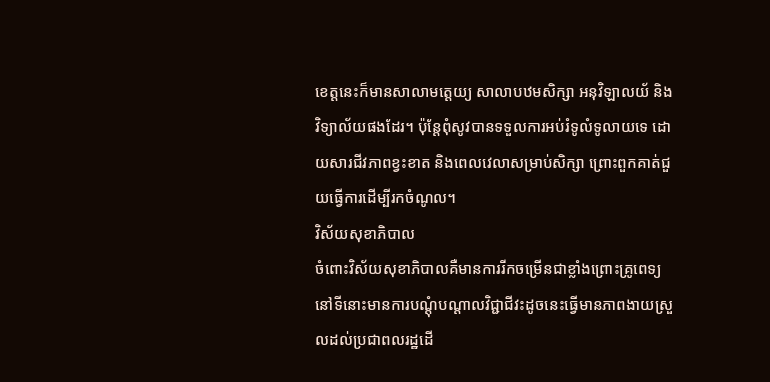ខេត្តនេះក៏មានសាលាមត្តេយ្យ សាលាបឋមសិក្សា អនុវិឡាលយ័ និងវិទ្យាល័យផងដែរ។ ប៉ុន្តែពុំសូវបានទទួលការអប់រំទូលំទូលាយទេ ដោយសារជីវភាពខ្វះខាត និងពេលវេលាសម្រាប់សិក្សា ព្រោះពួកគាត់ជួយធ្វើការដើម្បីរកចំណូល។
វិស័យសុខាភិបាល
ចំពោះវិស័យសុខាភិបាលគឺមានការរីកចម្រើនជាខ្លាំងព្រោះគ្រូពេទ្យនៅទីនោះមានការបណ្តុំបណ្តាលវិជ្ជាជីវះដូចនេះធ្វើមានភាពងាយស្រួលដល់ប្រជាពលរដ្ឋដើ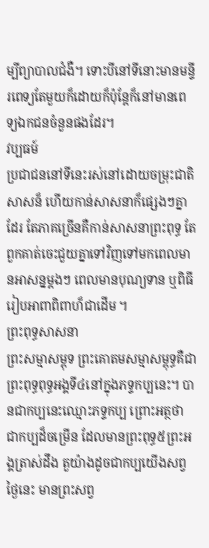ម្បីព្យាបាលជំងឺ។ ទោះបីនៅទីនោះមានមន្ទីរពេទ្យតែមួយក៏ដោយក៏ប៉ុន្តែក៏នៅមានពេទ្យឯកជនចំនួនផងដែរ។
វប្បធម៍
ប្រជាជននៅទីនេះរស់នៅដោយចម្រុះជាតិសាសន៏ ហើយកាន់សាសនាក៏ផ្សេងៗគ្នាដែរ តែភាគច្រើនគឺកាន់សាសនាព្រះពុទ្ធ តែពួកគាត់ចេះជួយគ្នាទៅវិញទៅមកពេលមានអាសន្នម្ដងៗ ពេលមានបុណ្យទាន ឬពិធីរៀបអាពាពិពាហ៏ជាដើម ។
ព្រះពុទ្ធសាសនា
ព្រះសម្មាសម្ពុទ ព្រះគោតមសម្មាសម្ពុទ្ធគឺជាព្រះពុទ្ធពុទ្ធអង្គទី៤នៅក្នុងភទ្ទកប្បនេះ។ បានជាកប្បនេះឈ្មោះភទ្ទកប្ប ព្រោះអត្ថថា ជាកប្បដ៏ចម្រើន ដែលមានព្រះពុទ្ធ៥ព្រះអង្គត្រាស់ដឹង តួយ៉ាងដូចជាកប្បយើងសព្វថ្ងៃនេះ មានព្រះសព្វ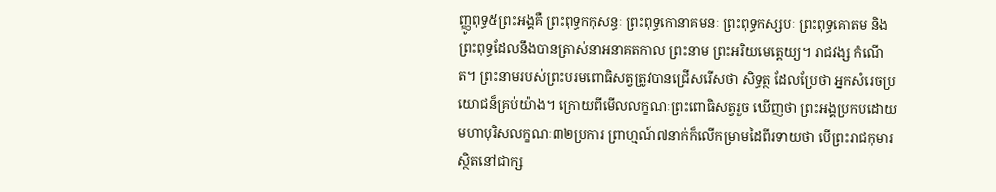ញ្ញូពុទ្ធ៥ព្រះអង្គគឺ ព្រះពុទ្ធកកុសន្ធៈ ព្រះពុទ្ធកោនាគមនៈ ព្រះពុទ្ធកស្សបៈ ព្រះពុទ្ធគោតម និងព្រះពុទ្ធដែលនឹងបានត្រាស់នាអនាគតកាល ព្រះនាម ព្រះអរិយមេតេ្តយ្យ។ រាជវង្ស កំណើត។ ព្រះនាមរបស់ព្រះបរមពោធិសត្វត្រូវបានជ្រើសរើសថា សិទ្ធត្ថ ដែលប្រែថា អ្នកសំរេចប្រយោជន៏គ្រប់យ៉ាង។ ក្រោយពីមើលលក្ខណៈព្រះពោធិសត្វរួច ឃើញថា ព្រះអង្គប្រកបដោយមហាបុរិសលក្ខណៈ៣២ប្រការ ព្រាហ្មណ៍៧នាក់ក៏លើកម្រាមដៃពីរទាយថា បើព្រះរាជកុមារស្ថិតនៅជាក្ស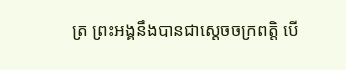ត្រ ព្រះអង្គនឹងបានជាស្តេចចក្រពត្តិ បើ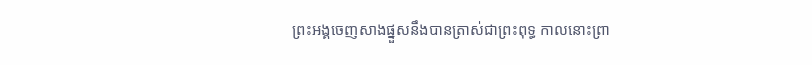ព្រះអង្គចេញសាងផ្នួសនឹងបានត្រាស់ជាព្រះពុទ្ធ កាលនោះព្រា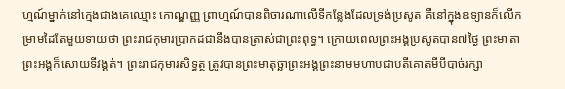ហ្មណ៍ម្នាក់នៅក្មេងជាងគេឈ្មោះ កោណ្ឌញ្ញ ព្រាហ្មណ៍បានពិចារណាលើទីកន្លែងដែលទ្រង់ប្រសូត គឺនៅក្នុងឧទ្យានក៏លើកម្រាមដៃតែមួយទាយថា ព្រះរាជកុមារប្រាកដជានឹងបានត្រាស់ជាព្រះពុទ្ធ។ ក្រោយពេលព្រះអង្គប្រសូតបាន៧ថ្ងៃ ព្រះមាតាព្រះអង្គក៏សោយទីវង្គត់។ ព្រះរាជកុមារសិទ្ធត្ថ ត្រូវបានព្រះមាតុច្ឆាព្រះអង្គព្រះនាមមហាបជាបតីគោតមីបីបាច់រក្សា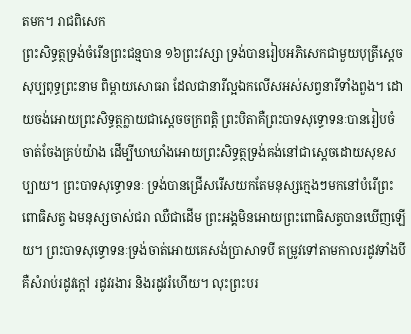តមក។ រាជពិសេក
ព្រះសិទ្ធត្ថទ្រង់ចំរើនព្រះជន្មបាន ១៦ព្រះវស្សា ទ្រង់បានរៀបអភិសេកជាមួយបុត្រីស្តេចសុប្បពុទ្ធព្រះនាម ពិម្ពាយសោធរា ដែលជានារីល្អឯកលើសអស់សព្វនារីទាំងពួង។ ដោយចង់អោយព្រះសិទ្ធត្ថក្លាយជាស្តេចចក្រពត្តិ ព្រះបិតាគឺព្រះបាទសុទ្ធោទនៈបានរៀបចំចាត់ចែងគ្រប់យ៉ាង ដើម្បីឃាឃាំងអោយព្រះសិទ្ធត្ថទ្រង់គង់នៅជាស្តេចដោយសុខសប្បាយ។ ព្រះបាទសុទ្ធោទនៈ ទ្រង់បានជ្រើសរើសយកតែមនុស្សក្មេងៗមកនៅបំរើព្រះពោធិសត្វ ឯមនុស្សចាស់ជរា ឈឺជាដើម ព្រះអង្គមិនអោយព្រះពោធិសត្វបានឃើញឡើយ។ ព្រះបាទសុទ្ធោទនៈទ្រង់ចាត់អោយគេសង់ប្រាសាទបី តម្រូវទៅតាមកាលរដូវទាំងបី គឺសំរាប់រដូវក្តៅ រដូវរងារ និងរដូវរំហើយ។ លុះព្រះបរ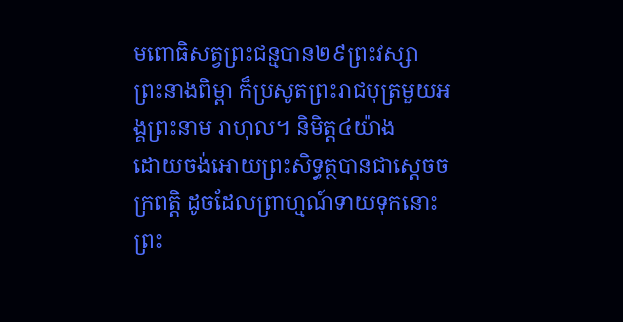មពោធិសត្វព្រះជន្មបាន២៩ព្រះវស្សា ព្រះនាងពិម្ពា ក៏ប្រសូតព្រះរាជបុត្រមួយអង្គព្រះនាម រាហុល។ និមិត្ត៤យ៉ាង
ដោយចង់អោយព្រះសិទ្ធត្ថបានជាស្តេចចក្រពត្តិ ដូចដែលព្រាហ្មណ៍ទាយទុកនោះ ព្រះ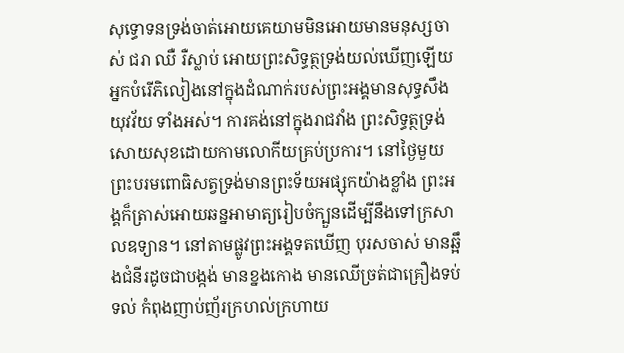សុទ្ធោទនទ្រង់ចាត់អោយគេយាមមិនអោយមានមនុស្សចាស់ ជរា ឈឺ រឺស្លាប់ អោយព្រះសិទ្ធត្ថទ្រង់យល់ឃើញឡើយ អ្នកបំរើភិលៀងនៅក្នុងដំណាក់របស់ព្រះអង្គមានសុទ្ធសឹងយុវវ័យ ទាំងអស់។ ការគង់នៅក្នុងរាជវាំង ព្រះសិទ្ធត្ថទ្រង់សោយសុខដោយកាមលោកីយគ្រប់ប្រការ។ នៅថ្ងៃមួយ ព្រះបរមពោធិសត្វទ្រង់មានព្រះទ័យអផ្សុកយ៉ាងខ្លាំង ព្រះអង្គក៏ត្រាស់អោយឆន្នអាមាត្យរៀបចំក្បួនដើម្បីនឹងទៅក្រសាលឧទ្យាន។ នៅតាមផ្លូវព្រះអង្គទតឃើញ បុរសចាស់ មានឆ្អឹងជំនីរដូចជាបង្កង់ មានខ្នងកោង មានឈើច្រត់ជាគ្រឿងទប់ទល់ កំពុងញាប់ញ័រក្រហល់ក្រហាយ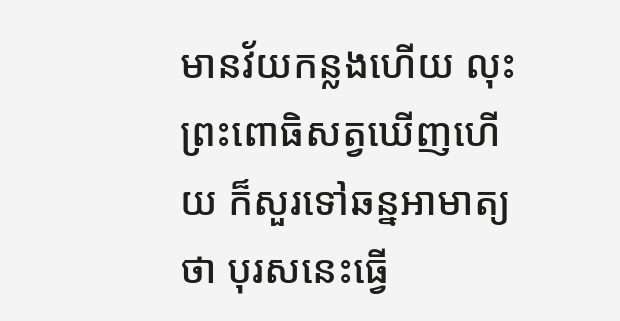មានវ័យកន្លងហើយ លុះព្រះពោធិសត្វឃើញហើយ ក៏សួរទៅឆន្នអាមាត្យថា បុរសនេះធ្វើ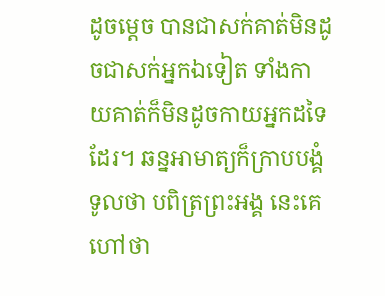ដូចម្តេច បានជាសក់គាត់មិនដូចជាសក់អ្នកឯទៀត ទាំងកាយគាត់ក៏មិនដូចកាយអ្នកដទៃដែរ។ ឆន្នអាមាត្យក៏ក្រាបបង្គំទូលថា បពិត្រព្រះអង្គ នេះគេហៅថា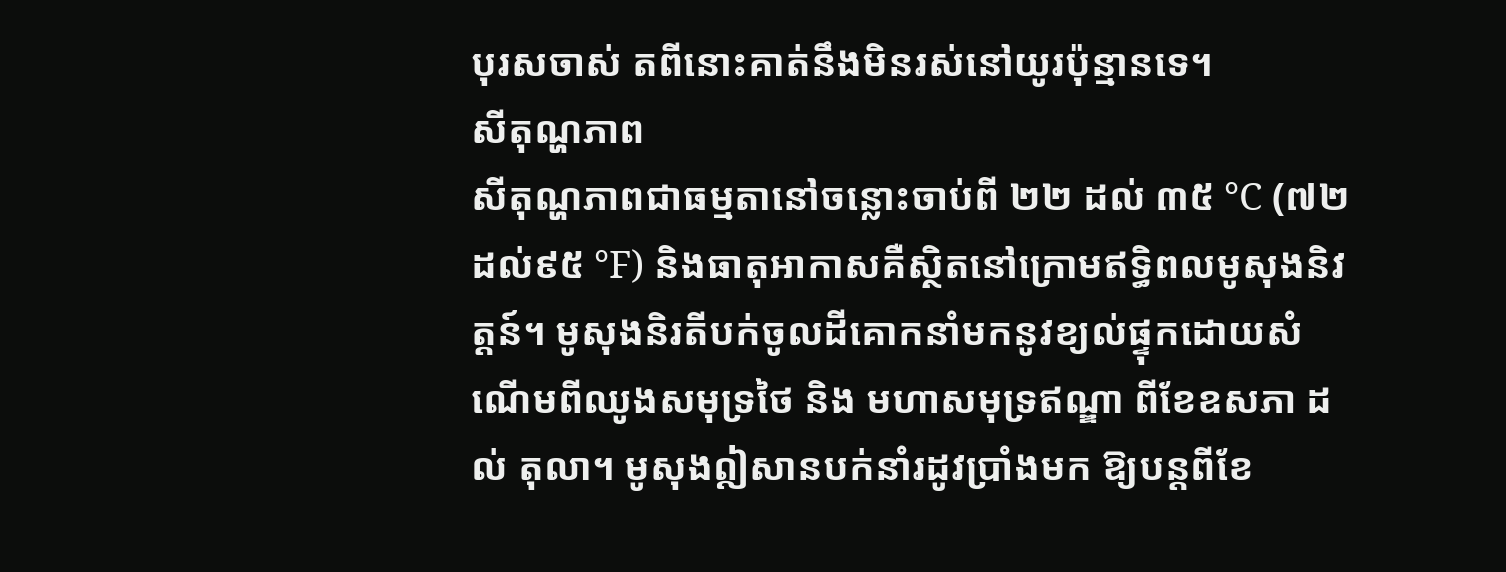បុរសចាស់ តពីនោះគាត់នឹងមិនរស់នៅយូរប៉ុន្មានទេ។
សីតុណ្ហភាព
សីតុណ្ហភាពជាធម្មតានៅចន្លោះចាប់ពី ២២ ដល់ ៣៥ °C (៧២ ដល់៩៥ °F) និងធាតុអាកាសគឺស្ថិតនៅក្រោមឥទ្ធិពលមូសុងនិវត្តន៍។ មូសុងនិរតីបក់ចូលដីគោកនាំមកនូវខ្យល់ផ្ទុកដោយសំណើមពីឈូងសមុទ្រថៃ និង មហាសមុទ្រឥណ្ឌា ពីខែឧសភា ដល់ តុលា។ មូសុងឦសានបក់នាំរដូវប្រាំងមក ឱ្យបន្តពីខែ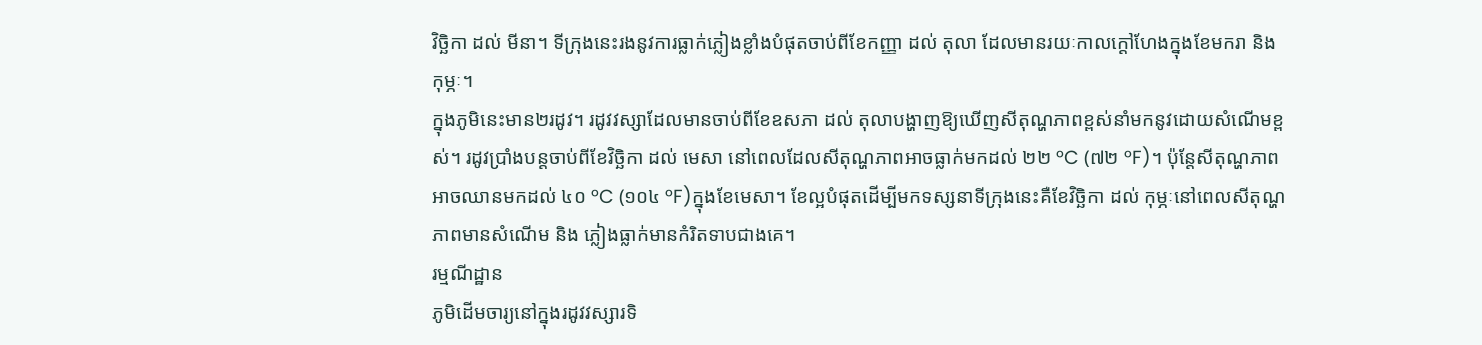វិច្ឆិកា ដល់ មីនា។ ទីក្រុងនេះរងនូវការធ្លាក់ភ្លៀងខ្លាំងបំផុតចាប់ពីខែកញ្ញា ដល់ តុលា ដែលមានរយៈកាលក្ដៅហែងក្នុងខែមករា និង កុម្ភៈ។
ក្នុងភូមិនេះមាន២រដូវ។ រដូវវស្សាដែលមានចាប់ពីខែឧសភា ដល់ តុលាបង្ហាញឱ្យឃើញសីតុណ្ហភាពខ្ពស់នាំមកនូវដោយសំណើមខ្ពស់។ រដូវប្រាំងបន្តចាប់ពីខែវិច្ឆិកា ដល់ មេសា នៅពេលដែលសីតុណ្ហភាពអាចធ្លាក់មកដល់ ២២ °C (៧២ °F)។ ប៉ុន្តែសីតុណ្ហភាពអាចឈានមកដល់ ៤០ °C (១០៤ °F)ក្នុងខែមេសា។ ខែល្អបំផុតដើម្បីមកទស្សនាទីក្រុងនេះគឺខែវិច្ឆិកា ដល់ កុម្ភៈនៅពេលសីតុណ្ហភាពមានសំណើម និង ភ្លៀងធ្លាក់មានកំរិតទាបជាងគេ។
រម្មណីដ្ឋាន
ភូមិដើមចារ្យនៅក្នុងរដូវវស្សារទិ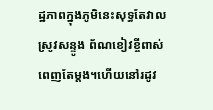ដ្ឋភាពក្នុងភូមិនេះសុទ្ធតែវាលស្រូវសន្ទូង ព័ណខៀវខ្ចីពាស់ពេញតែម្ដង។ហើយនៅរដូវ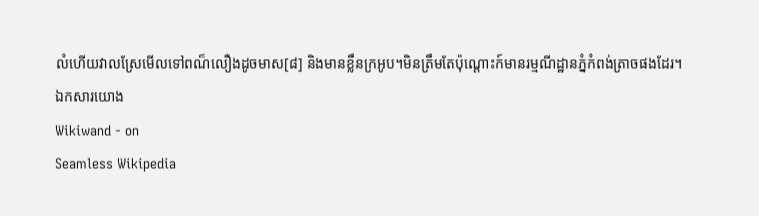លំហើយវាលស្រែមើលទៅពណ៏លឿងដូចមាស[៨] និងមានខ្លឹនក្រអូប។មិនត្រឹមតែប៉ុណ្តោះក៍មានរម្មណីដ្ឋានភ្នំកំពង់ត្រាចផងដែរ។
ឯកសារយោង
Wikiwand - on
Seamless Wikipedia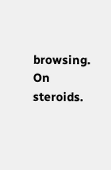browsing. On steroids.